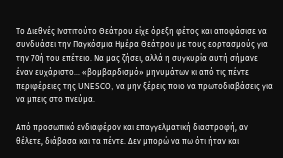Το Διεθνές Ινστιτούτο Θεάτρου είχε όρεξη φέτος και αποφάσισε να συνδυάσει την Παγκόσμια Ημέρα Θεάτρου με τους εορτασμούς για την 70ή του επέτειο. Να μας ζήσει, αλλά η συγκυρία αυτή σήμανε έναν ευχάριστο… «βομβαρδισμό» μηνυμάτων κι από τις πέντε περιφέρειες της UNESCO, να μην ξέρεις ποιο να πρωτοδιαβάσεις για να μπεις στο πνεύμα.

Από προσωπικό ενδιαφέρον και επαγγελματική διαστροφή, αν θέλετε, διάβασα και τα πέντε. Δεν μπορώ να πω ότι ήταν και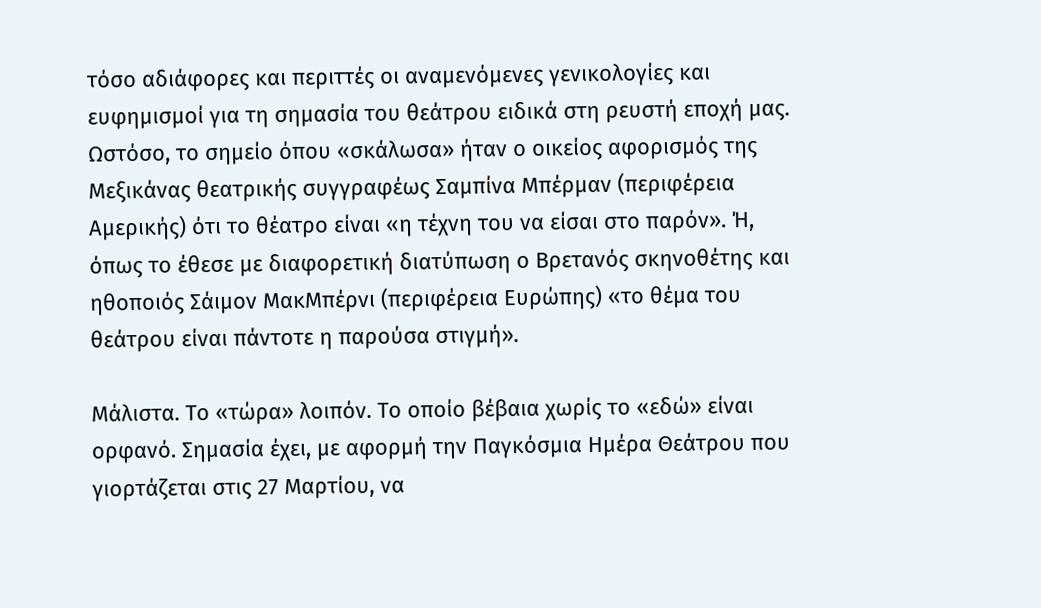τόσο αδιάφορες και περιττές οι αναμενόμενες γενικολογίες και ευφημισμοί για τη σημασία του θεάτρου ειδικά στη ρευστή εποχή μας. Ωστόσο, το σημείο όπου «σκάλωσα» ήταν ο οικείος αφορισμός της Μεξικάνας θεατρικής συγγραφέως Σαμπίνα Μπέρμαν (περιφέρεια Αμερικής) ότι το θέατρο είναι «η τέχνη του να είσαι στο παρόν». Ή, όπως το έθεσε με διαφορετική διατύπωση ο Βρετανός σκηνοθέτης και ηθοποιός Σάιμον ΜακΜπέρνι (περιφέρεια Ευρώπης) «το θέμα του θεάτρου είναι πάντοτε η παρούσα στιγμή».

Μάλιστα. Το «τώρα» λοιπόν. Το οποίο βέβαια χωρίς το «εδώ» είναι ορφανό. Σημασία έχει, με αφορμή την Παγκόσμια Ημέρα Θεάτρου που γιορτάζεται στις 27 Μαρτίου, να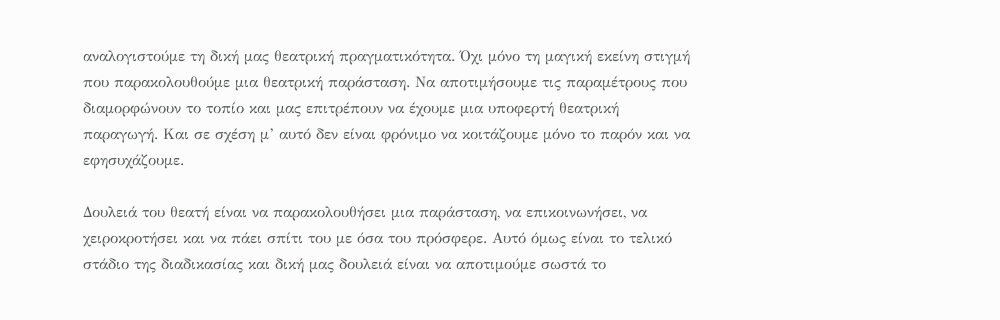αναλογιστούμε τη δική μας θεατρική πραγματικότητα. Όχι μόνο τη μαγική εκείνη στιγμή που παρακολουθούμε μια θεατρική παράσταση. Να αποτιμήσουμε τις παραμέτρους που διαμορφώνουν το τοπίο και μας επιτρέπουν να έχουμε μια υποφερτή θεατρική παραγωγή. Και σε σχέση μ’ αυτό δεν είναι φρόνιμο να κοιτάζουμε μόνο το παρόν και να εφησυχάζουμε.

Δουλειά του θεατή είναι να παρακολουθήσει μια παράσταση, να επικοινωνήσει, να χειροκροτήσει και να πάει σπίτι του με όσα του πρόσφερε. Αυτό όμως είναι το τελικό στάδιο της διαδικασίας και δική μας δουλειά είναι να αποτιμούμε σωστά το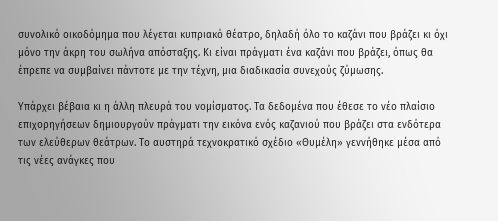συνολικό οικοδόμημα που λέγεται κυπριακό θέατρο, δηλαδή όλο το καζάνι που βράζει κι όχι μόνο την άκρη του σωλήνα απόσταξης. Κι είναι πράγματι ένα καζάνι που βράζει, όπως θα έπρεπε να συμβαίνει πάντοτε με την τέχνη, μια διαδικασία συνεχούς ζύμωσης.

Υπάρχει βέβαια κι η άλλη πλευρά του νομίσματος. Τα δεδομένα που έθεσε το νέο πλαίσιο επιχορηγήσεων δημιουργούν πράγματι την εικόνα ενός καζανιού που βράζει στα ενδότερα των ελεύθερων θεάτρων. Το αυστηρά τεχνοκρατικό σχέδιο «Θυμέλη» γεννήθηκε μέσα από τις νέες ανάγκες που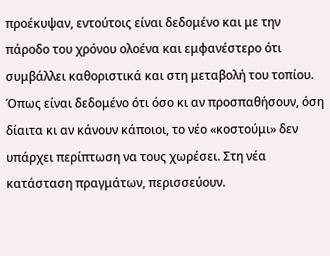προέκυψαν, εντούτοις είναι δεδομένο και με την πάροδο του χρόνου ολοένα και εμφανέστερο ότι συμβάλλει καθοριστικά και στη μεταβολή του τοπίου. Όπως είναι δεδομένο ότι όσο κι αν προσπαθήσουν, όση δίαιτα κι αν κάνουν κάποιοι, το νέο «κοστούμι» δεν υπάρχει περίπτωση να τους χωρέσει. Στη νέα κατάσταση πραγμάτων, περισσεύουν.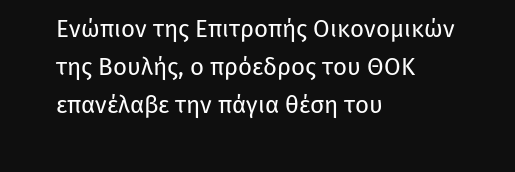Ενώπιον της Επιτροπής Οικονομικών της Βουλής, ο πρόεδρος του ΘΟΚ επανέλαβε την πάγια θέση του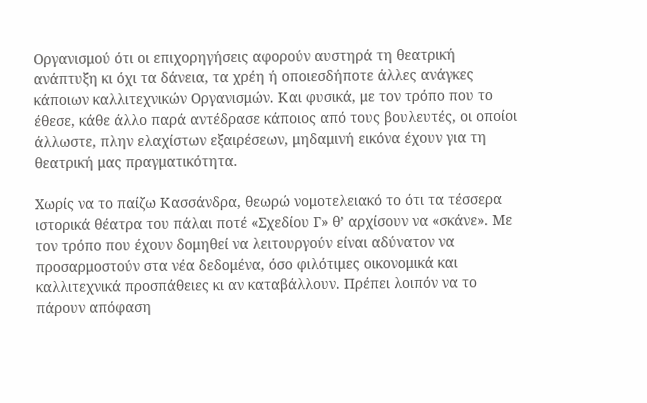Οργανισμού ότι οι επιχορηγήσεις αφορούν αυστηρά τη θεατρική ανάπτυξη κι όχι τα δάνεια, τα χρέη ή οποιεσδήποτε άλλες ανάγκες κάποιων καλλιτεχνικών Οργανισμών. Και φυσικά, με τον τρόπο που το έθεσε, κάθε άλλο παρά αντέδρασε κάποιος από τους βουλευτές, οι οποίοι άλλωστε, πλην ελαχίστων εξαιρέσεων, μηδαμινή εικόνα έχουν για τη θεατρική μας πραγματικότητα.

Χωρίς να το παίζω Κασσάνδρα, θεωρώ νομοτελειακό το ότι τα τέσσερα ιστορικά θέατρα του πάλαι ποτέ «Σχεδίου Γ» θ’ αρχίσουν να «σκάνε». Με τον τρόπο που έχουν δομηθεί να λειτουργούν είναι αδύνατον να προσαρμοστούν στα νέα δεδομένα, όσο φιλότιμες οικονομικά και καλλιτεχνικά προσπάθειες κι αν καταβάλλουν. Πρέπει λοιπόν να το πάρουν απόφαση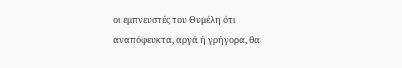οι εμπνευστές του Θυμέλη ότι αναπόφευκτα, αργά ή γρήγορα, θα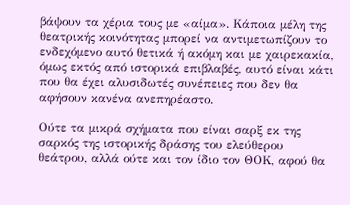βάψουν τα χέρια τους με «αίμα». Κάποια μέλη της θεατρικής κοινότητας μπορεί να αντιμετωπίζουν το ενδεχόμενο αυτό θετικά ή ακόμη και με χαιρεκακία, όμως εκτός από ιστορικά επιβλαβές, αυτό είναι κάτι που θα έχει αλυσιδωτές συνέπειες που δεν θα αφήσουν κανένα ανεπηρέαστο.

Ούτε τα μικρά σχήματα που είναι σαρξ εκ της σαρκός της ιστορικής δράσης του ελεύθερου θεάτρου, αλλά ούτε και τον ίδιο τον ΘΟΚ, αφού θα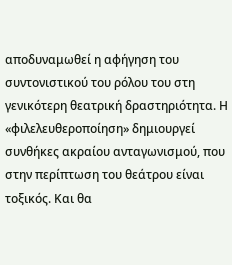αποδυναμωθεί η αφήγηση του συντονιστικού του ρόλου του στη γενικότερη θεατρική δραστηριότητα. Η «φιλελευθεροποίηση» δημιουργεί συνθήκες ακραίου ανταγωνισμού, που στην περίπτωση του θεάτρου είναι τοξικός. Και θα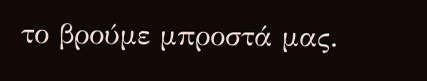το βρούμε μπροστά μας.